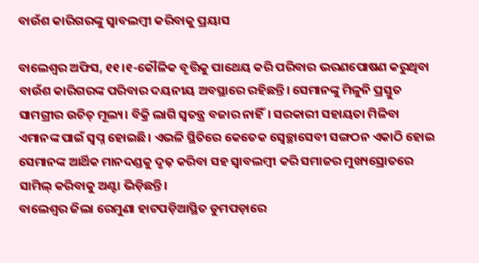ବାଉଁଶ କାରିଗରଙ୍କୁ ସ୍ବାବଲମ୍ବୀ କରିବାକୁ ପ୍ରୟାସ

ବାଲେଶ୍ୱର ଅଫିସ, ୧୧।୧-କୌଳିକ ବୃତ୍ତିକୁ ପାଥେୟ କରି ପରିବାର ଭରଣପୋଷଣ କରୁଥିବା ବାଉଁଶ କାରିଗରଙ୍କ ପରିବାର ଦୟନୀୟ ଅବସ୍ଥାରେ ରହିଛନ୍ତି। ସେମାନଙ୍କୁ ମିଳୁନି ପ୍ରସ୍ତୁତ ସାମଗ୍ରୀର ଉଚିତ୍‌ ମୂଲ୍ୟ। ବିକ୍ରି ଲାଗି ସ୍ବତନ୍ତ୍ର ବଜାର ନାହିଁ। ସରକାରୀ ସହାୟତା ମିଳିବା ଏମାନଙ୍କ ପାଇଁ ସ୍ବପ୍ନ ହୋଇଛି। ଏଭଳି ସ୍ଥିତିରେ କେତେକ ସ୍ବେଚ୍ଛାସେବୀ ସଙ୍ଗଠନ ଏକାଠି ହୋଇ ସେମାନଙ୍କ ଆର୍ଥିକ ମାନଦଣ୍ଡକୁ ଦୃଢ଼ କରିବା ସହ ସ୍ବାବଲମ୍ବୀ କରି ସମାଜର ମୁଖ୍ୟସ୍ରୋତରେ ସାମିଲ୍‌ କରିବାକୁ ଅଣ୍ଟା ଭିଡ଼ିଛନ୍ତି।
ବାଲେଶ୍ୱର ଜିଲା ରେମୁଣା ହାଟପଡ଼ିଆସ୍ଥିତ ଡୁମପଡ଼ାରେ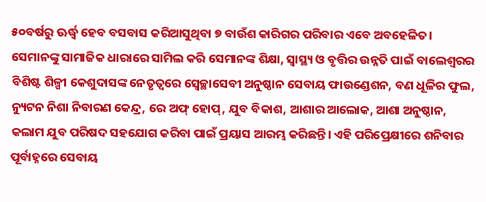୫୦ବର୍ଷରୁ ଊର୍ଦ୍ଧ୍ୱ ହେବ ବସବାସ କରିଆସୁଥିବା ୭ ବାଉଁଶ କାରିଗର ପରିବାର ଏବେ ଅବହେଳିତ। ସେମାନଙ୍କୁ ସାମାଜିକ ଧାରାରେ ସାମିଲ କରି ସେମାନଙ୍କ ଶିକ୍ଷା, ସ୍ବାସ୍ଥ୍ୟ ଓ ବୃତ୍ତିର ଉନ୍ନତି ପାଇଁ ବାଲେଶ୍ୱରର ବିଶିଷ୍ଟ ଶିଳ୍ପୀ କେଶୁଦାସଙ୍କ ନେତୃତ୍ୱରେ ସ୍ବେଚ୍ଛାସେବୀ ଅନୁଷ୍ଠାନ ସେବାୟ ଫାଉଣ୍ଡେଶନ, ବଣ ଧୂଳିର ଫୁଲ, ନ୍ୟୁଟନ ନିଶା ନିବାରଣ କେନ୍ଦ୍ର, ରେ ଅଫ୍‌ ହୋପ୍‌, ଯୁବ ବିକାଶ, ଆଶାର ଆଲୋକ, ଆଶା ଅନୁଷ୍ଠାନ, କଲାମ ଯୁବ ପରିଷଦ ସହଯୋଗ କରିବା ପାଇଁ ପ୍ରୟାସ ଆରମ୍ଭ କରିଛନ୍ତି। ଏହି ପରିପ୍ରେକ୍ଷୀରେ ଶନିବାର ପୂର୍ବାହ୍ନରେ ସେବାୟ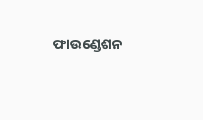ଫାଉଣ୍ଡେଶନ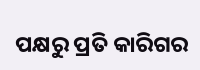ପକ୍ଷରୁ ପ୍ରତି କାରିଗର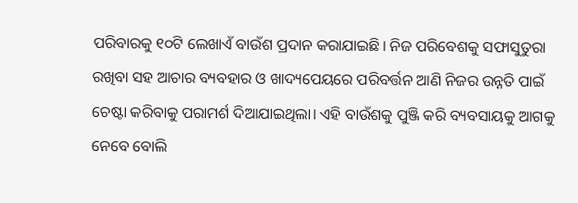ପରିବାରକୁ ୧୦ଟି ଲେଖାଏଁ ବାଉଁଶ ପ୍ରଦାନ କରାଯାଇଛି। ନିଜ ପରିବେଶକୁ ସଫାସୁତୁରା ରଖିବା ସହ ଆଚାର ବ୍ୟବହାର ଓ ଖାଦ୍ୟପେୟରେ ପରିବର୍ତ୍ତନ ଆଣି ନିଜର ଉନ୍ନତି ପାଇଁ ଚେଷ୍ଟା କରିବାକୁ ପରାମର୍ଶ ଦିଆଯାଇଥିଲା। ଏହି ବାଉଁଶକୁ ପୁଞ୍ଜି କରି ବ୍ୟବସାୟକୁ ଆଗକୁ ନେବେ ବୋଲି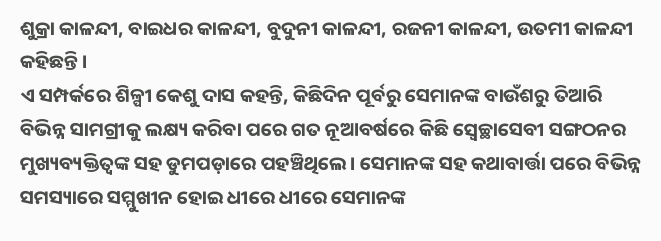ଶୁକ୍ରା କାଳନ୍ଦୀ, ବାଇଧର କାଳନ୍ଦୀ, ବୁଦୁନୀ କାଳନ୍ଦୀ, ରଜନୀ କାଳନ୍ଦୀ, ଉତମୀ କାଳନ୍ଦୀ କହିଛନ୍ତି।
ଏ ସମ୍ପର୍କରେ ଶିଳ୍ପୀ କେଶୁ ଦାସ କହନ୍ତି, କିଛିଦିନ ପୂର୍ବରୁ ସେମାନଙ୍କ ବାଉଁଶରୁ ତିଆରି ବିଭିନ୍ନ ସାମଗ୍ରୀକୁ ଲକ୍ଷ୍ୟ କରିବା ପରେ ଗତ ନୂଆବର୍ଷରେ କିଛି ସ୍ବେଚ୍ଛାସେବୀ ସଙ୍ଗଠନର ମୁଖ୍ୟବ୍ୟକ୍ତିତ୍ୱଙ୍କ ସହ ଡୁମପଡ଼ାରେ ପହଞ୍ଚିଥିଲେ। ସେମାନଙ୍କ ସହ କଥାବାର୍ତ୍ତା ପରେ ବିଭିନ୍ନ ସମସ୍ୟାରେ ସମ୍ମୁଖୀନ ହୋଇ ଧୀରେ ଧୀରେ ସେମାନଙ୍କ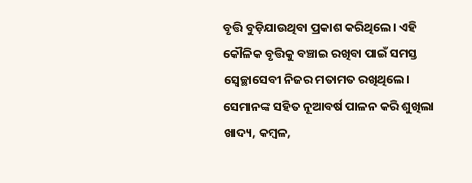ବୃତ୍ତି ବୁଡ଼ିଯାଉଥିବା ପ୍ରକାଶ କରିଥିଲେ। ଏହି କୌଳିକ ବୃତ୍ତିକୁ ବଞ୍ଚାଇ ରଖିବା ପାଇଁ ସମସ୍ତ ସ୍ବେଚ୍ଛାସେବୀ ନିଜର ମତାମତ ରଖିଥିଲେ। ସେମାନଙ୍କ ସହିତ ନୂଆବର୍ଷ ପାଳନ କରି ଶୁଖିଲା ଖାଦ୍ୟ, କମ୍ବଳ,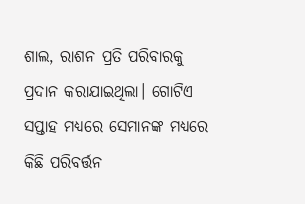ଶାଲ, ରାଶନ ପ୍ରତି ପରିବାରକୁ ପ୍ରଦାନ କରାଯାଇଥିଲା। ଗୋଟିଏ ସପ୍ତାହ ମଧ୍ୟରେ ସେମାନଙ୍କ ମଧ୍ୟରେ କିଛି ପରିବର୍ତ୍ତନ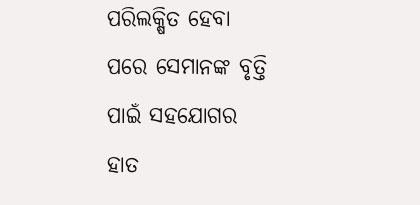ପରିଲକ୍ଷିତ ହେବା ପରେ ସେମାନଙ୍କ ବୃତ୍ତି ପାଇଁ ସହଯୋଗର ହାତ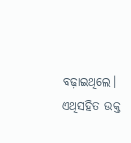ବଢ଼ାଇଥିଲେ। ଏଥିସହିତ ଉକ୍ତ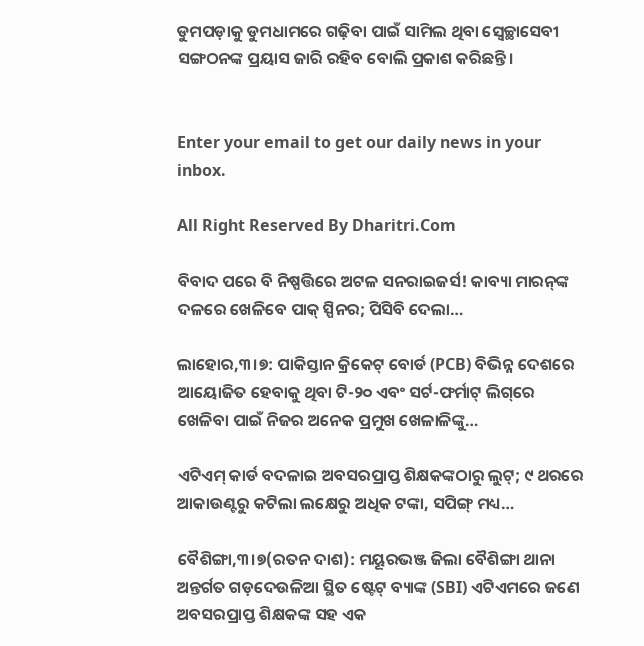ଡୁମପଡ଼ାକୁ ଡୁମଧାମରେ ଗଢ଼ିବା ପାଇଁ ସାମିଲ ଥିବା ସ୍ବେଚ୍ଛାସେବୀ ସଙ୍ଗଠନଙ୍କ ପ୍ରୟାସ ଜାରି ରହିବ ବୋଲି ପ୍ରକାଶ କରିଛନ୍ତି।


Enter your email to get our daily news in your inbox.

All Right Reserved By Dharitri.Com

ବିବାଦ ପରେ ବି ନିଷ୍ପତ୍ତିରେ ଅଟଳ ସନରାଇଜର୍ସ! କାବ୍ୟା ମାରନ୍‌ଙ୍କ ଦଳରେ ଖେଳିବେ ପାକ୍ ସ୍ପିନର; ପିସିବି ଦେଲା…

ଲାହୋର,୩।୭: ପାକିସ୍ତାନ କ୍ରିକେଟ୍ ବୋର୍ଡ (PCB) ବିଭିନ୍ନ ଦେଶରେ ଆୟୋଜିତ ହେବାକୁ ଥିବା ଟି-୨୦ ଏବଂ ସର୍ଟ-ଫର୍ମାଟ୍ ଲିଗ୍‌ରେ ଖେଳିବା ପାଇଁ ନିଜର ଅନେକ ପ୍ରମୁଖ ଖେଳାଳିଙ୍କୁ…

ଏଟିଏମ୍ କାର୍ଡ ବଦଳାଇ ଅବସରପ୍ରାପ୍ତ ଶିକ୍ଷକଙ୍କଠାରୁ ଲୁଟ୍; ୯ ଥରରେ ଆକାଉଣ୍ଟରୁ କଟିଲା ଲକ୍ଷେରୁ ଅଧିକ ଟଙ୍କା, ସପିଙ୍ଗ୍ ମଧ୍ୟ…

ବୈଶିଙ୍ଗା,୩।୭(ରତନ ଦାଶ): ମୟୂରଭଞ୍ଜ ଜିଲା ବୈଶିଙ୍ଗା ଥାନା ଅନ୍ତର୍ଗତ ଗଡ଼ଦେଉଳିଆ ସ୍ଥିତ ଷ୍ଟେଟ୍ ବ୍ୟାଙ୍କ (SBI) ଏଟିଏମରେ ଜଣେ ଅବସରପ୍ରାପ୍ତ ଶିକ୍ଷକଙ୍କ ସହ ଏକ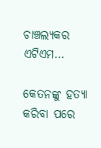ଚାଞ୍ଚଲ୍ୟକର ଏଟିଏମ…

କେତନଙ୍କୁ ହତ୍ୟା କରିବା ପରେ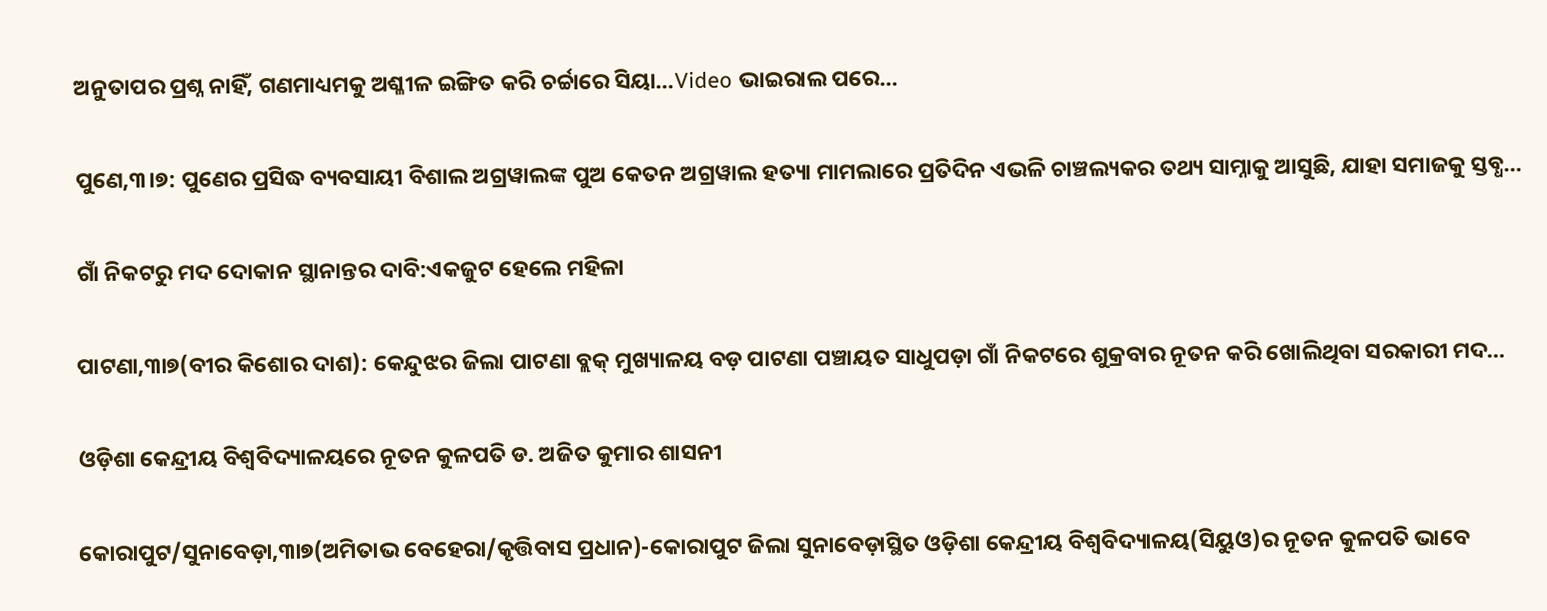ଅନୁତାପର ପ୍ରଶ୍ନ ନାହିଁ, ଗଣମାଧ୍ୟମକୁ ଅଶ୍ଳୀଳ ଇଙ୍ଗିତ କରି ଚର୍ଚ୍ଚାରେ ସିୟା…Video ଭାଇରାଲ ପରେ…

ପୁଣେ,୩।୭: ପୁଣେର ପ୍ରସିଦ୍ଧ ବ୍ୟବସାୟୀ ବିଶାଲ ଅଗ୍ରୱାଲଙ୍କ ପୁଅ କେତନ ଅଗ୍ରୱାଲ ହତ୍ୟା ମାମଲାରେ ପ୍ରତିଦିନ ଏଭଳି ଚାଞ୍ଚଲ୍ୟକର ତଥ୍ୟ ସାମ୍ନାକୁ ଆସୁଛି, ଯାହା ସମାଜକୁ ସ୍ତବ୍ଧ…

ଗାଁ ନିକଟରୁ ମଦ ଦୋକାନ ସ୍ଥାନାନ୍ତର ଦାବି:ଏକଜୁଟ ହେଲେ ମହିଳା

ପାଟଣା,୩ା୭(ବୀର କିଶୋର ଦାଶ): କେନ୍ଦୁଝର ଜିଲା ପାଟଣା ବ୍ଲକ୍‌ ମୁଖ୍ୟାଳୟ ବଡ଼ ପାଟଣା ପଞ୍ଚାୟତ ସାଧୁପଡ଼ା ଗାଁ ନିକଟରେ ଶୁକ୍ରବାର ନୂତନ କରି ଖୋଲିଥିବା ସରକାରୀ ମଦ…

ଓଡ଼ିଶା କେନ୍ଦ୍ରୀୟ ବିଶ୍ୱବିଦ୍ୟାଳୟରେ ନୂତନ କୁଳପତି ଡ. ଅଜିତ କୁମାର ଶାସନୀ

କୋରାପୁଟ/ସୁନାବେଡ଼ା,୩ା୭(ଅମିତାଭ ବେହେରା/କୃତ୍ତିବାସ ପ୍ରଧାନ)-କୋରାପୁଟ ଜିଲା ସୁନାବେଡ଼ାସ୍ଥିତ ଓଡ଼ିଶା କେନ୍ଦ୍ରୀୟ ବିଶ୍ୱବିଦ୍ୟାଳୟ(ସିୟୁଓ)ର ନୂତନ କୁଳପତି ଭାବେ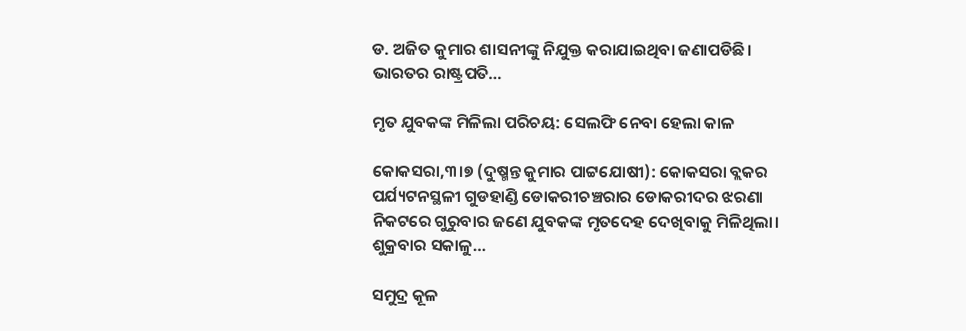ଡ. ଅଜିତ କୁମାର ଶାସନୀଙ୍କୁ ନିଯୁକ୍ତ କରାଯାଇଥିବା ଜଣାପଡିଛି। ଭାରତର ରାଷ୍ଟ୍ରପତି…

ମୃତ ଯୁବକଙ୍କ ମିଳିଲା ପରିଚୟ: ସେଲଫି ନେବା ହେଲା କାଳ

କୋକସରା,୩।୭ (ଦୁଷ୍ମନ୍ତ କୁମାର ପାଟ୍ଟଯୋଷୀ): କୋକସରା ବ୍ଲକର ପର୍ଯ୍ୟଟନସ୍ଥଳୀ ଗୁଡହାଣ୍ଡି ଡୋକରୀଚଞ୍ଚରାର ଡୋକରୀଦର ଝରଣା ନିକଟରେ ଗୁରୁବାର ଜଣେ ଯୁବକଙ୍କ ମୃତଦେହ ଦେଖିବାକୁ ମିଳିଥିଲା। ଶୁକ୍ରବାର ସକାଳୁ…

ସମୁଦ୍ର କୂଳ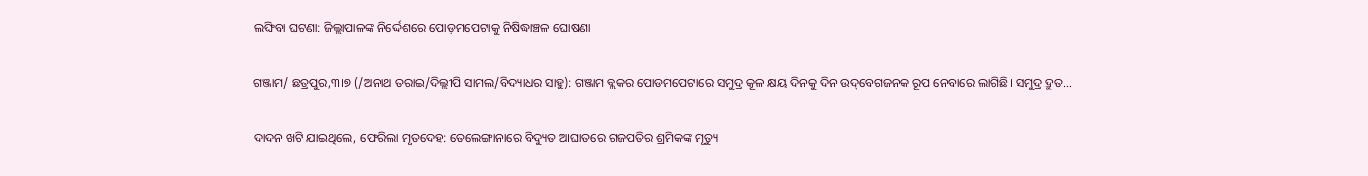ଲଙ୍ଘିବା ଘଟଣା: ଜିଲ୍ଲାପାଳଙ୍କ ନିର୍ଦ୍ଦେଶରେ ପୋଡ଼ମପେଟାକୁ ନିଷିଦ୍ଧାଞ୍ଚଳ ଘୋଷଣା

ଗଞ୍ଜାମ/ ଛତ୍ରପୁର,୩।୭ (/ଅନାଥ ତରାଇ/ଦିଲ୍ଲୀପି ସାମଲ/ବିଦ୍ୟାଧର ସାହୁ): ଗଞ୍ଜାମ ବ୍ଲକର ପୋଡମପେଟାରେ ସମୁଦ୍ର କୂଳ କ୍ଷୟ ଦିନକୁ ଦିନ ଉଦ୍‌ବେଗଜନକ ରୂପ ନେବାରେ ଲାଗିଛି। ସମୁଦ୍ର ଦ୍ରୁତ…

ଦାଦନ ଖଟି ଯାଇଥିଲେ, ଫେରିଲା ମୃତଦେହ: ତେଲେଙ୍ଗାନାରେ ବିଦ୍ୟୁତ ଆଘାତରେ ଗଜପତିର ଶ୍ରମିକଙ୍କ ମୃତ୍ୟୁ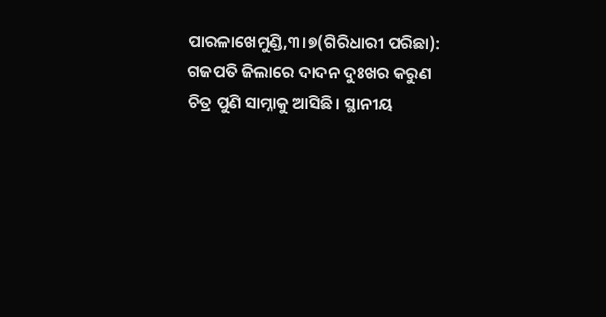ପାରଳାଖେମୁଣ୍ଡି,୩।୭(ଗିରିଧାରୀ ପରିଛା): ଗଜପତି ଜିଲାରେ ଦାଦନ ଦୁଃଖର କରୁଣ ଚିତ୍ର ପୁଣି ସାମ୍ନାକୁ ଆସିଛି। ସ୍ଥାନୀୟ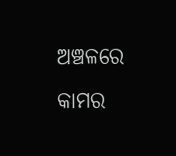ଅଞ୍ଚଳରେ କାମର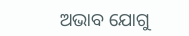ଅଭାବ ଯୋଗୁ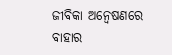ଜୀବିକା ଅନ୍ୱେଷଣରେ ବାହାର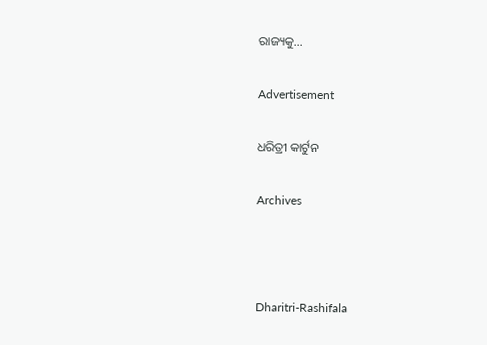ରାଜ୍ୟକୁ…

Advertisement

ଧରିତ୍ରୀ କାର୍ଟୁନ

Archives



Dharitri-Rashifala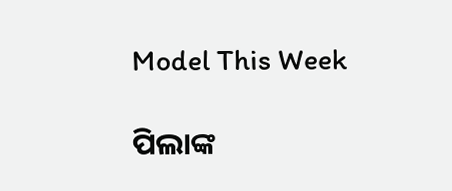Model This Week

ପିଲାଙ୍କ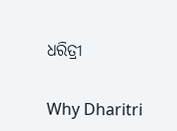ଧରିତ୍ରୀ

Why Dharitri